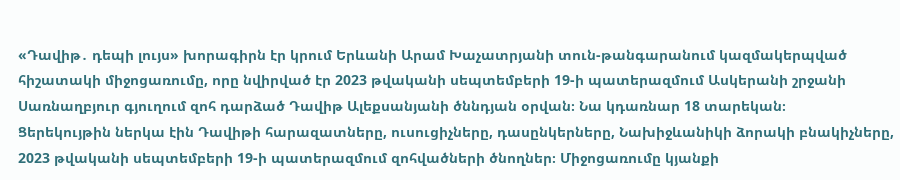«Դավիթ․ դեպի լույս» խորագիրն էր կրում Երևանի Արամ Խաչատրյանի տուն-թանգարանում կազմակերպված հիշատակի միջոցառումը, որը նվիրված էր 2023 թվականի սեպտեմբերի 19-ի պատերազմում Ասկերանի շրջանի Սառնաղբյուր գյուղում զոհ դարձած Դավիթ Ալեքսանյանի ծննդյան օրվան։ Նա կդառնար 18 տարեկան։
Ցերեկույթին ներկա էին Դավիթի հարազատները, ուսուցիչները, դասընկերները, Նախիջևանիկի ձորակի բնակիչները, 2023 թվականի սեպտեմբերի 19-ի պատերազմում զոհվածների ծնողներ։ Միջոցառումը կյանքի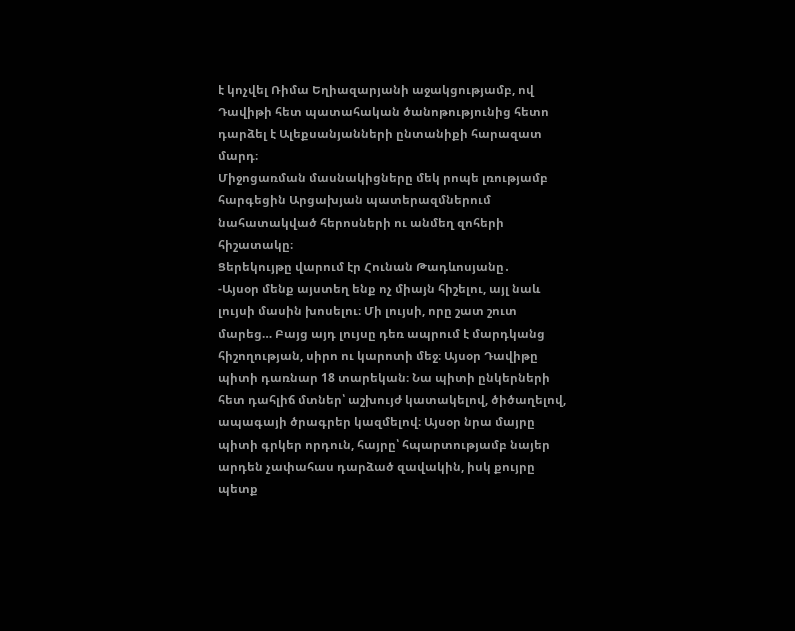է կոչվել Ռիմա Եղիազարյանի աջակցությամբ, ով Դավիթի հետ պատահական ծանոթությունից հետո դարձել է Ալեքսանյանների ընտանիքի հարազատ մարդ։
Միջոցառման մասնակիցները մեկ րոպե լռությամբ հարգեցին Արցախյան պատերազմներում նահատակված հերոսների ու անմեղ զոհերի հիշատակը։
Ցերեկույթը վարում էր Հունան Թադևոսյանը․
-Այսօր մենք այստեղ ենք ոչ միայն հիշելու, այլ նաև լույսի մասին խոսելու։ Մի լույսի, որը շատ շուտ մարեց… Բայց այդ լույսը դեռ ապրում է մարդկանց հիշողության, սիրո ու կարոտի մեջ։ Այսօր Դավիթը պիտի դառնար 18 տարեկան։ Նա պիտի ընկերների հետ դահլիճ մտներ՝ աշխույժ կատակելով, ծիծաղելով, ապագայի ծրագրեր կազմելով։ Այսօր նրա մայրը պիտի գրկեր որդուն, հայրը՝ հպարտությամբ նայեր արդեն չափահաս դարձած զավակին, իսկ քույրը պետք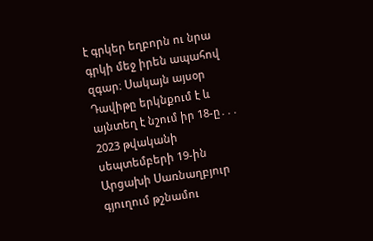է գրկեր եղբորն ու նրա գրկի մեջ իրեն ապահով զգար։ Սակայն այսօր Դավիթը երկնքում է և այնտեղ է նշում իր 18-ը․․․
2023 թվականի սեպտեմբերի 19-ին Արցախի Սառնաղբյուր գյուղում թշնամու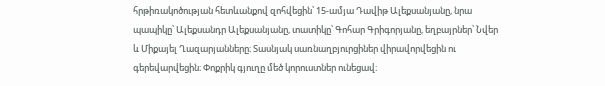հրթիռակոծության հետևանքով զոհվեցին՝ 15-ամյա Դավիթ Ալեքսանյանը, նրա պապիկը՝ Ալեքսանդր Ալեքսանյանը, տատիկը՝ Գոհար Գրիգորյանը, եղբայրներ՝ Նվեր և Միքայել Ղազարյանները։ Տասնյակ սառնաղբյուրցիներ վիրավորվեցին ու գերեվարվեցին։ Փոքրիկ գյուղը մեծ կորուստներ ունեցավ։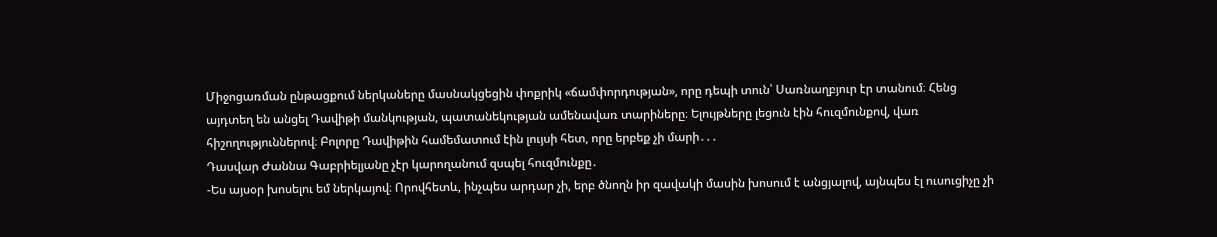Միջոցառման ընթացքում ներկաները մասնակցեցին փոքրիկ «ճամփորդության», որը դեպի տուն՝ Սառնաղբյուր էր տանում։ Հենց այդտեղ են անցել Դավիթի մանկության, պատանեկության ամենավառ տարիները։ Ելույթները լեցուն էին հուզմունքով, վառ հիշողություններով։ Բոլորը Դավիթին համեմատում էին լույսի հետ, որը երբեք չի մարի․․․
Դասվար Ժաննա Գաբրիելյանը չէր կարողանում զսպել հուզմունքը․
-Ես այսօր խոսելու եմ ներկայով։ Որովհետև, ինչպես արդար չի, երբ ծնողն իր զավակի մասին խոսում է անցյալով, այնպես էլ ուսուցիչը չի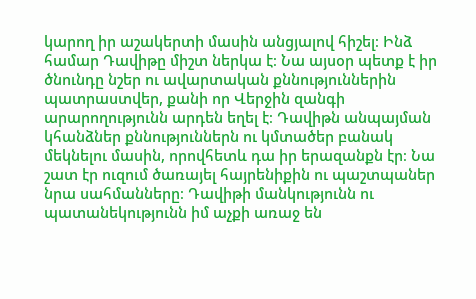կարող իր աշակերտի մասին անցյալով հիշել։ Ինձ համար Դավիթը միշտ ներկա է։ Նա այսօր պետք է իր ծնունդը նշեր ու ավարտական քննություններին պատրաստվեր, քանի որ Վերջին զանգի արարողությունն արդեն եղել է։ Դավիթն անպայման կհանձներ քննություններն ու կմտածեր բանակ մեկնելու մասին, որովհետև դա իր երազանքն էր։ Նա շատ էր ուզում ծառայել հայրենիքին ու պաշտպաներ նրա սահմանները։ Դավիթի մանկությունն ու պատանեկությունն իմ աչքի առաջ են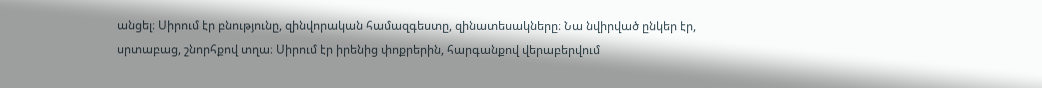անցել։ Սիրում էր բնությունը, զինվորական համազգեստը, զինատեսակները։ Նա նվիրված ընկեր էր, սրտաբաց, շնորհքով տղա։ Սիրում էր իրենից փոքրերին, հարգանքով վերաբերվում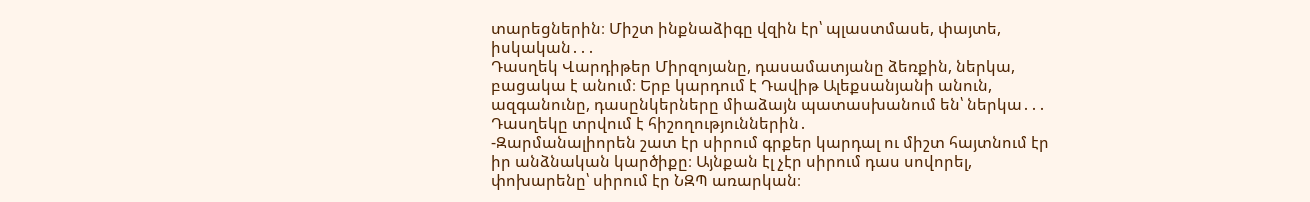տարեցներին։ Միշտ ինքնաձիգը վզին էր՝ պլաստմասե, փայտե, իսկական․․․
Դասղեկ Վարդիթեր Միրզոյանը, դասամատյանը ձեռքին, ներկա, բացակա է անում։ Երբ կարդում է Դավիթ Ալեքսանյանի անուն, ազգանունը, դասընկերները միաձայն պատասխանում են՝ ներկա․․․
Դասղեկը տրվում է հիշողություններին․
-Զարմանալիորեն շատ էր սիրում գրքեր կարդալ ու միշտ հայտնում էր իր անձնական կարծիքը։ Այնքան էլ չէր սիրում դաս սովորել, փոխարենը՝ սիրում էր ՆԶՊ առարկան։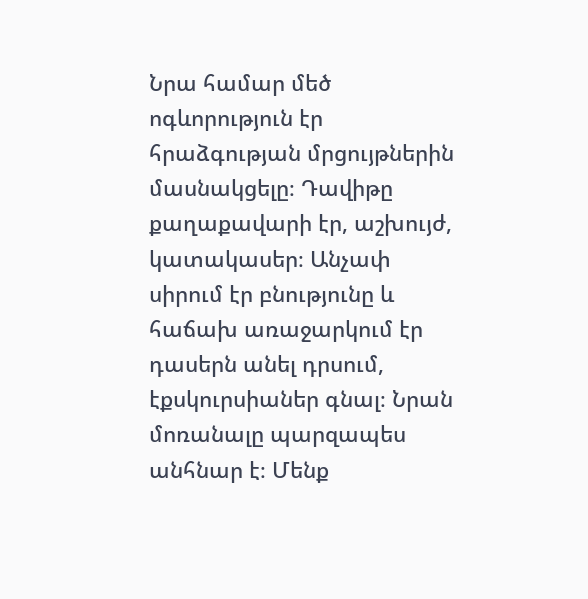Նրա համար մեծ ոգևորություն էր հրաձգության մրցույթներին մասնակցելը։ Դավիթը քաղաքավարի էր, աշխույժ, կատակասեր։ Անչափ սիրում էր բնությունը և հաճախ առաջարկում էր դասերն անել դրսում, էքսկուրսիաներ գնալ։ Նրան մոռանալը պարզապես անհնար է։ Մենք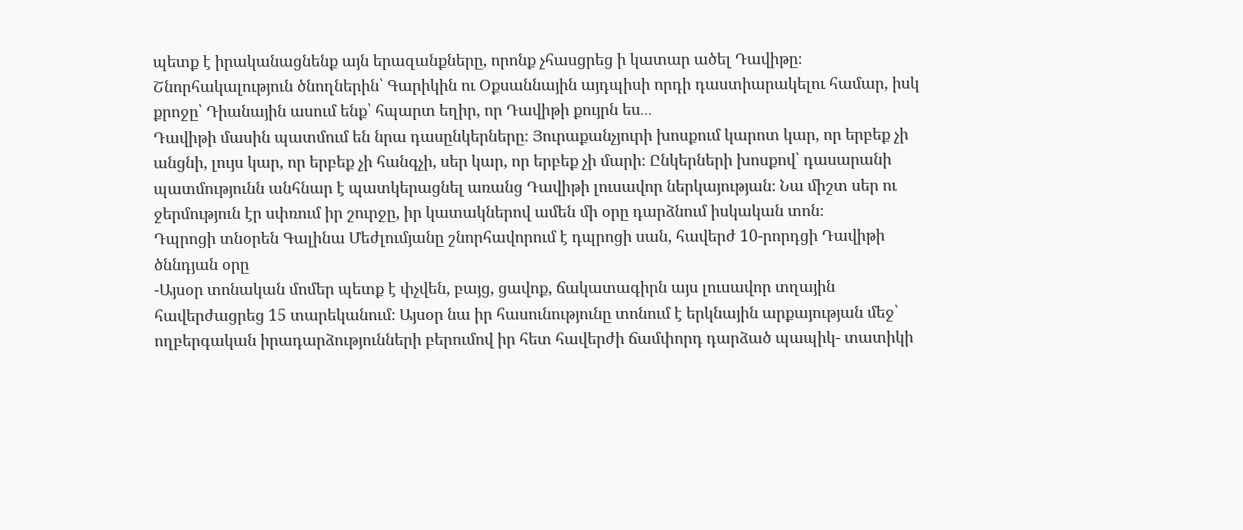պետք է իրականացնենք այն երազանքները, որոնք չհասցրեց ի կատար ածել Դավիթը։ Շնորհակալություն ծնողներին՝ Գարիկին ու Օքսաննային այդպիսի որդի դաստիարակելու համար, իսկ քրոջը՝ Դիանային ասում ենք՝ հպարտ եղիր, որ Դավիթի քույրն ես․․․
Դավիթի մասին պատմում են նրա դասընկերները։ Յուրաքանչյուրի խոսքում կարոտ կար, որ երբեք չի անցնի, լույս կար, որ երբեք չի հանգչի, սեր կար, որ երբեք չի մարի։ Ընկերների խոսքով՝ դասարանի պատմությունն անհնար է պատկերացնել առանց Դավիթի լուսավոր ներկայության։ Նա միշտ սեր ու ջերմություն էր սփռում իր շուրջը, իր կատակներով ամեն մի օրը դարձնում իսկական տոն։
Դպրոցի տնօրեն Գալինա Մեժլումյանը շնորհավորում է դպրոցի սան, հավերժ 10-րորդցի Դավիթի ծննդյան օրը
-Այսօր տոնական մոմեր պետք է փչվեն, բայց, ցավոք, ճակատագիրն այս լուսավոր տղային հավերժացրեց 15 տարեկանում։ Այսօր նա իր հասունությունը տոնում է երկնային արքայության մեջ՝ ողբերգական իրադարձությունների բերումով իր հետ հավերժի ճամփորդ դարձած պապիկ- տատիկի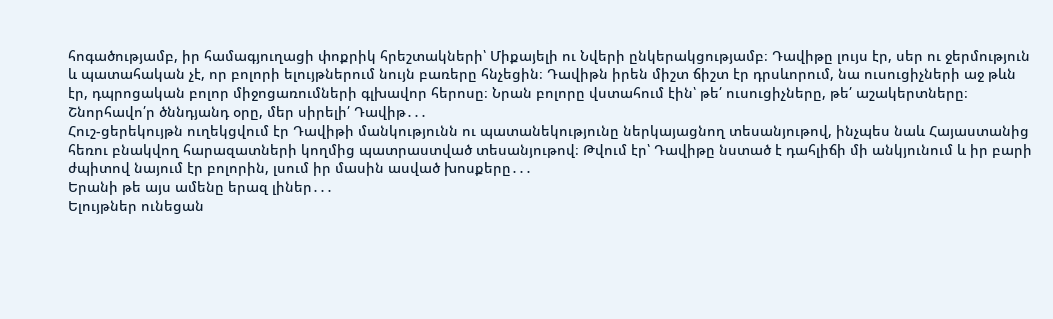հոգածությամբ, իր համագյուղացի փոքրիկ հրեշտակների՝ Միքայելի ու Նվերի ընկերակցությամբ։ Դավիթը լույս էր, սեր ու ջերմություն և պատահական չէ, որ բոլորի ելույթներում նույն բառերը հնչեցին։ Դավիթն իրեն միշտ ճիշտ էր դրսևորում, նա ուսուցիչների աջ թևն էր, դպրոցական բոլոր միջոցառումների գլխավոր հերոսը։ Նրան բոլորը վստահում էին՝ թե՛ ուսուցիչները, թե՛ աշակերտները։ Շնորհավո՛ր ծննդյանդ օրը, մեր սիրելի՛ Դավիթ․․․
Հուշ-ցերեկույթն ուղեկցվում էր Դավիթի մանկությունն ու պատանեկությունը ներկայացնող տեսանյութով, ինչպես նաև Հայաստանից հեռու բնակվող հարազատների կողմից պատրաստված տեսանյութով։ Թվում էր՝ Դավիթը նստած է դահլիճի մի անկյունում և իր բարի ժպիտով նայում էր բոլորին, լսում իր մասին ասված խոսքերը․․․
Երանի թե այս ամենը երազ լիներ․․․
Ելույթներ ունեցան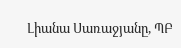Լիանա Սառաջյանը, ՊԲ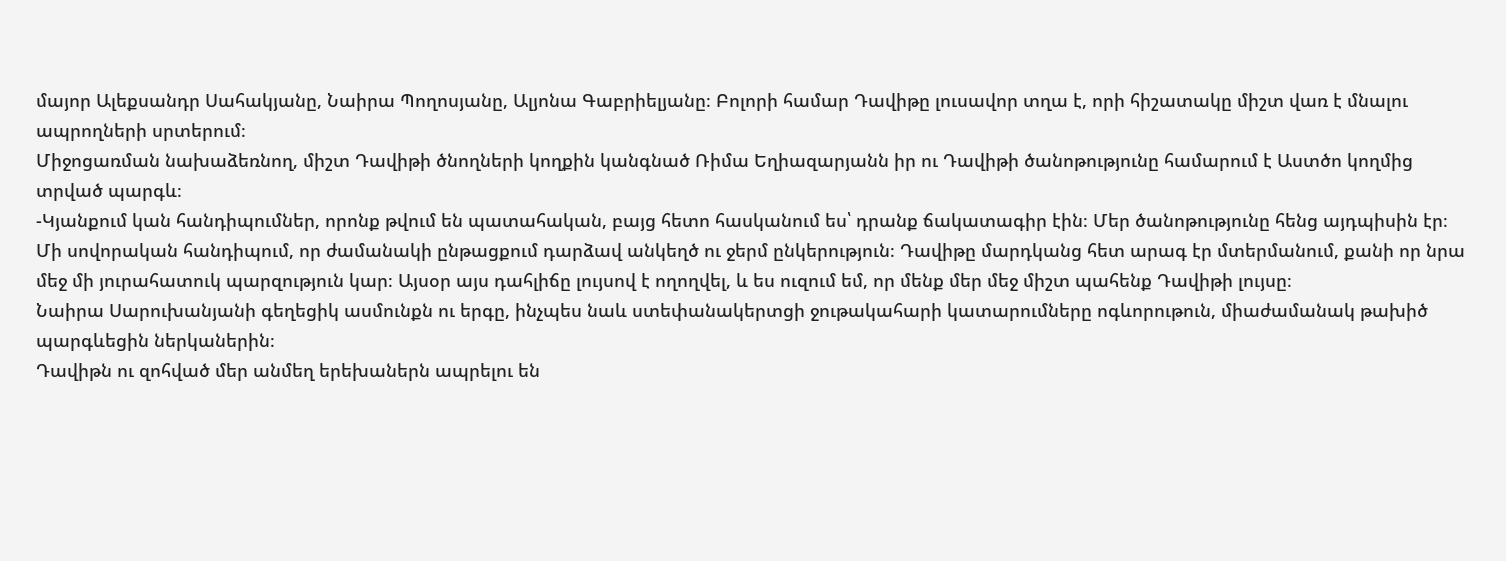մայոր Ալեքսանդր Սահակյանը, Նաիրա Պողոսյանը, Ալյոնա Գաբրիելյանը։ Բոլորի համար Դավիթը լուսավոր տղա է, որի հիշատակը միշտ վառ է մնալու ապրողների սրտերում։
Միջոցառման նախաձեռնող, միշտ Դավիթի ծնողների կողքին կանգնած Ռիմա Եղիազարյանն իր ու Դավիթի ծանոթությունը համարում է Աստծո կողմից տրված պարգև։
-Կյանքում կան հանդիպումներ, որոնք թվում են պատահական, բայց հետո հասկանում ես՝ դրանք ճակատագիր էին։ Մեր ծանոթությունը հենց այդպիսին էր։ Մի սովորական հանդիպում, որ ժամանակի ընթացքում դարձավ անկեղծ ու ջերմ ընկերություն։ Դավիթը մարդկանց հետ արագ էր մտերմանում, քանի որ նրա մեջ մի յուրահատուկ պարզություն կար։ Այսօր այս դահլիճը լույսով է ողողվել, և ես ուզում եմ, որ մենք մեր մեջ միշտ պահենք Դավիթի լույսը։
Նաիրա Սարուխանյանի գեղեցիկ ասմունքն ու երգը, ինչպես նաև ստեփանակերտցի ջութակահարի կատարումները ոգևորութուն, միաժամանակ թախիծ պարգևեցին ներկաներին։
Դավիթն ու զոհված մեր անմեղ երեխաներն ապրելու են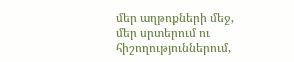մեր աղթոքների մեջ, մեր սրտերում ու հիշողություններում,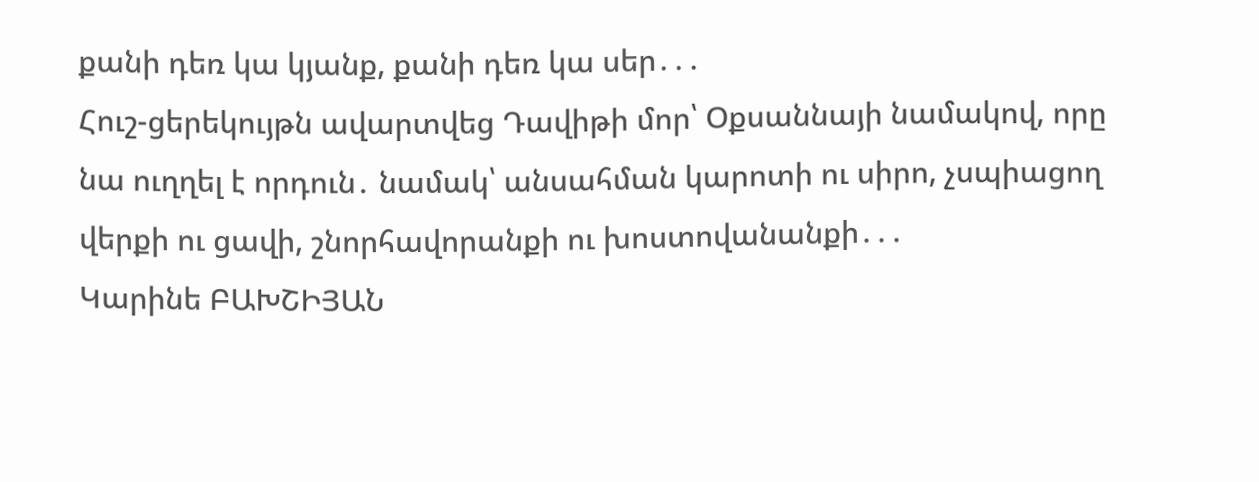քանի դեռ կա կյանք, քանի դեռ կա սեր․․․
Հուշ-ցերեկույթն ավարտվեց Դավիթի մոր՝ Օքսաննայի նամակով, որը նա ուղղել է որդուն․ նամակ՝ անսահման կարոտի ու սիրո, չսպիացող վերքի ու ցավի, շնորհավորանքի ու խոստովանանքի․․․
Կարինե ԲԱԽՇԻՅԱՆ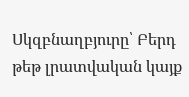Սկզբնաղբյուրը՝ Բերդ թեթ լրատվական կայք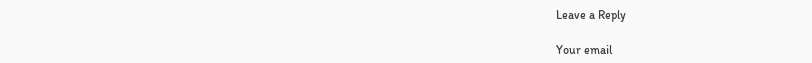Leave a Reply

Your email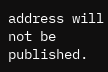address will not be published.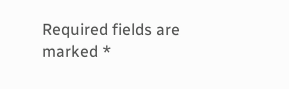Required fields are marked *